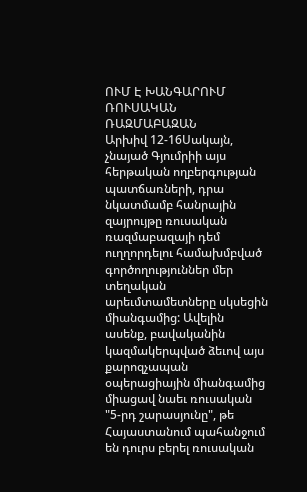ՈՒՄ Է ԽԱՆԳԱՐՈՒՄ ՌՈՒՍԱԿԱՆ ՌԱԶՄԱԲԱԶԱՆ
Արխիվ 12-16Սակայն, չնայած Գյումրիի այս հերթական ողբերգության պատճառների, դրա նկատմամբ հանրային զայրույթը ռուսական ռազմաբազայի դեմ ուղղորդելու համախմբված գործողություններ մեր տեղական արեւմտամետները սկսեցին միանգամից: Ավելին ասենք, բավականին կազմակերպված ձեւով այս քարոզչապան օպերացիային միանգամից միացավ նաեւ ռուսական "5-րդ շարասյունը", թե Հայաստանում պահանջում են դուրս բերել ռուսական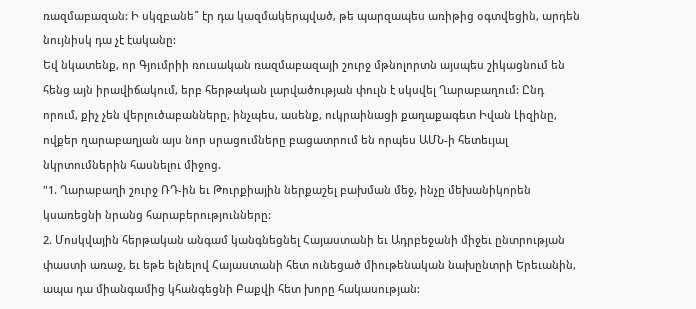ռազմաբազան: Ի սկզբանե՞ էր դա կազմակերպված, թե պարզապես առիթից օգտվեցին, արդեն նույնիսկ դա չէ էականը:
Եվ նկատենք, որ Գյումրիի ռուսական ռազմաբազայի շուրջ մթնոլորտն այսպես շիկացնում են հենց այն իրավիճակում, երբ հերթական լարվածության փուլն է սկսվել Ղարաբաղում: Ընդ որում, քիչ չեն վերլուծաբանները, ինչպես, ասենք, ուկրաինացի քաղաքագետ Իվան Լիզինը, ովքեր ղարաբաղյան այս նոր սրացումները բացատրում են որպես ԱՄՆ-ի հետեւյալ նկրտումներին հասնելու միջոց.
"1. Ղարաբաղի շուրջ ՌԴ-ին եւ Թուրքիային ներքաշել բախման մեջ, ինչը մեխանիկորեն կսառեցնի նրանց հարաբերությունները:
2. Մոսկվային հերթական անգամ կանգնեցնել Հայաստանի եւ Ադրբեջանի միջեւ ընտրության փաստի առաջ, եւ եթե ելնելով Հայաստանի հետ ունեցած միութենական նախընտրի Երեւանին, ապա դա միանգամից կհանգեցնի Բաքվի հետ խորը հակասության: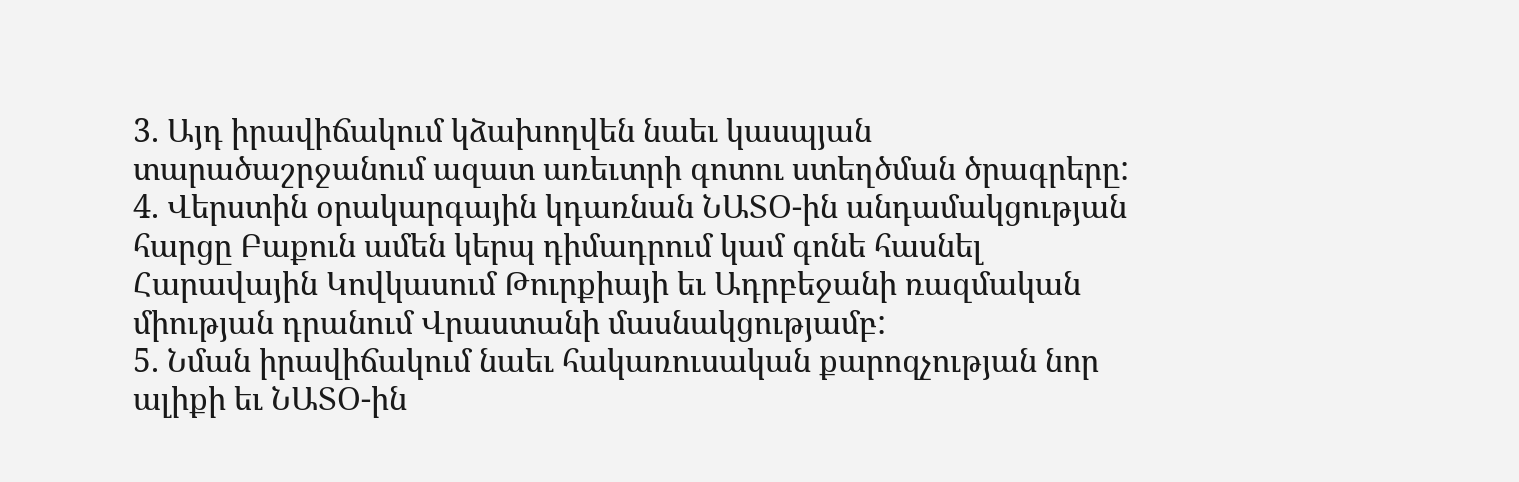3. Այդ իրավիճակում կձախողվեն նաեւ կասպյան տարածաշրջանում ազատ առեւտրի գոտու ստեղծման ծրագրերը:
4. Վերստին օրակարգային կդառնան ՆԱՏՕ-ին անդամակցության հարցը Բաքուն ամեն կերպ դիմադրում կամ գոնե հասնել Հարավային Կովկասում Թուրքիայի եւ Ադրբեջանի ռազմական միության դրանում Վրաստանի մասնակցությամբ:
5. Նման իրավիճակում նաեւ հակառուսական քարոզչության նոր ալիքի եւ ՆԱՏՕ-ին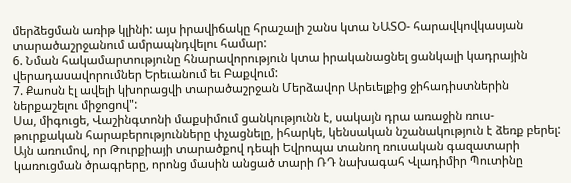մերձեցման առիթ կլինի: այս իրավիճակը հրաշալի շանս կտա ՆԱՏՕ- հարավկովկասյան տարածաշրջանում ամրապնդվելու համար:
6. Նման հակամարտությունը հնարավորություն կտա իրականացնել ցանկալի կադրային վերադասավորումներ Երեւանում եւ Բաքվում:
7. Քաոսն էլ ավելի կխորացվի տարածաշրջան Մերձավոր Արեւելքից ջիհադիստներին ներքաշելու միջոցով":
Սա, միգուցե, Վաշինգտոնի մաքսիմում ցանկությունն է, սակայն դրա առաջին ռուս-թուրքական հարաբերությունները փչացնելը, իհարկե, կենսական նշանակություն է ձեռք բերել: Այն առումով, որ Թուրքիայի տարածքով դեպի Եվրոպա տանող ռուսական գազատարի կառուցման ծրագրերը, որոնց մասին անցած տարի ՌԴ նախագահ Վլադիմիր Պուտինը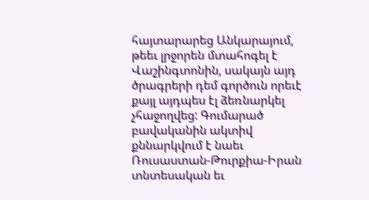հայտարարեց Անկարայում, թեեւ լրջորեն մտահոգել է Վաշինգտոնին, սակայն այդ ծրագրերի դեմ գործուն որեւէ քայլ այդպես էլ ձեռնարկել չհաջողվեց: Գումարած բավականին ակտիվ քննարկվում է նաեւ Ռուսաստան-Թուրքիա-Իրան տնտեսական եւ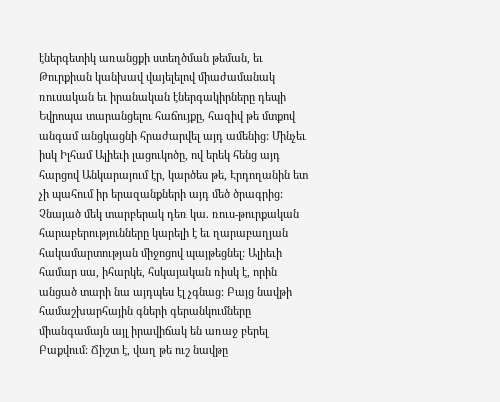էներգետիկ առանցքի ստեղծման թեման, եւ Թուրքիան կանխավ վայելելով միաժամանակ ռուսական եւ իրանական էներգակիրները դեպի Եվրոպա տարանցելու հաճույքը, հազիվ թե մտքով անգամ անցկացնի հրաժարվել այդ ամենից: Մինչեւ իսկ Իլհամ Ալիեւի լացուկոծը, ով երեկ հենց այդ հարցով Անկարայում էր, կարծես թե, Էրդողանին ետ չի պահում իր երազանքների այդ մեծ ծրագրից: Չնայած մեկ տարբերակ դեռ կա. ռուս-թուրքական հարաբերությունները կարելի է եւ ղարաբաղյան հակամարտության միջոցով պայթեցնել: Ալիեւի համար սա, իհարկե, հսկայական ռիսկ է, որին անցած տարի նա այդպես էլ չգնաց: Բայց նավթի համաշխարհային գների գերանկումները միանգամայն այլ իրավիճակ են առաջ բերել Բաքվում: Ճիշտ է, վաղ թե ուշ նավթը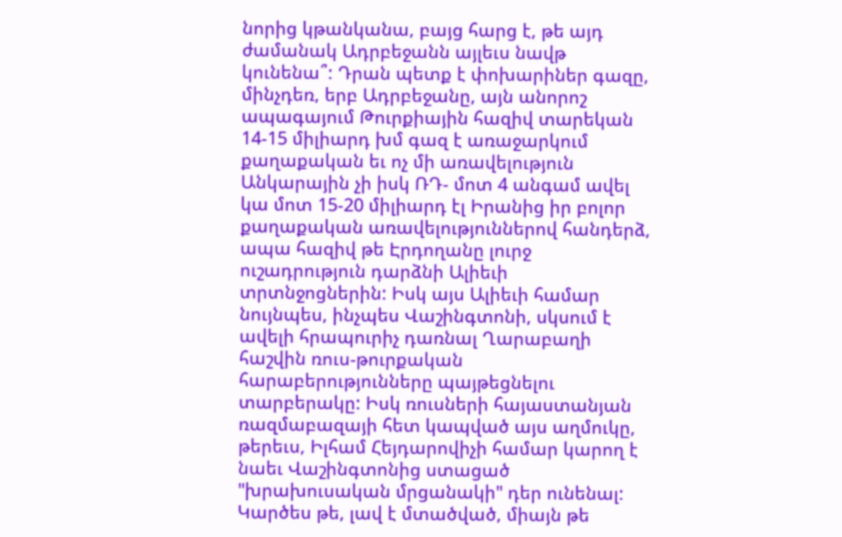նորից կթանկանա, բայց հարց է, թե այդ ժամանակ Ադրբեջանն այլեւս նավթ կունենա՞: Դրան պետք է փոխարիներ գազը, մինչդեռ, երբ Ադրբեջանը, այն անորոշ ապագայում Թուրքիային հազիվ տարեկան 14-15 միլիարդ խմ գազ է առաջարկում քաղաքական եւ ոչ մի առավելություն Անկարային չի իսկ ՌԴ- մոտ 4 անգամ ավել կա մոտ 15-20 միլիարդ էլ Իրանից իր բոլոր քաղաքական առավելություններով հանդերձ, ապա հազիվ թե Էրդողանը լուրջ ուշադրություն դարձնի Ալիեւի տրտնջոցներին: Իսկ այս Ալիեւի համար նույնպես, ինչպես Վաշինգտոնի, սկսում է ավելի հրապուրիչ դառնալ Ղարաբաղի հաշվին ռուս-թուրքական հարաբերությունները պայթեցնելու տարբերակը: Իսկ ռուսների հայաստանյան ռազմաբազայի հետ կապված այս աղմուկը, թերեւս, Իլհամ Հեյդարովիչի համար կարող է նաեւ Վաշինգտոնից ստացած "խրախուսական մրցանակի" դեր ունենալ:
Կարծես թե, լավ է մտածված, միայն թե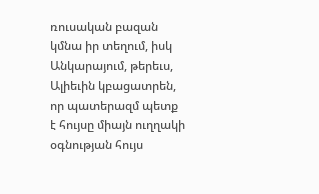ռուսական բազան կմնա իր տեղում, իսկ Անկարայում, թերեւս, Ալիեւին կբացատրեն, որ պատերազմ պետք է հույսը միայն ուղղակի օգնության հույս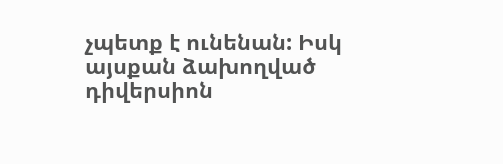չպետք է ունենան: Իսկ այսքան ձախողված դիվերսիոն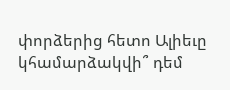փորձերից հետո Ալիեւը կհամարձակվի՞ դեմ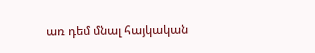առ դեմ մնալ հայկական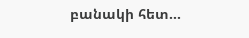բանակի հետ...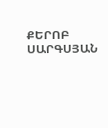ՔԵՐՈԲ ՍԱՐԳՍՅԱՆ